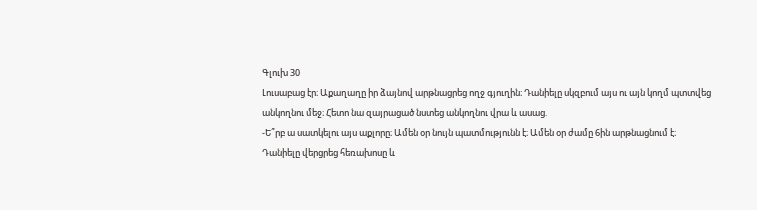Գլուխ 30
Լուսաբաց էր։ Աքաղաղը իր ձայնով արթնացրեց ողջ գյուղին։ Դանիելը սկզբում այս ու այն կողմ պտտվեց անկողնու մեջ։ Հետո նա զայրացած նստեց անկողնու վրա և ասաց.
-Ե՞րբ ա սատկելու այս աքլորը։ Ամեն օր նույն պատմությունն է։ Ամեն օր ժամը 6ին արթնացնում է։
Դանիելը վերցրեց հեռախոսը և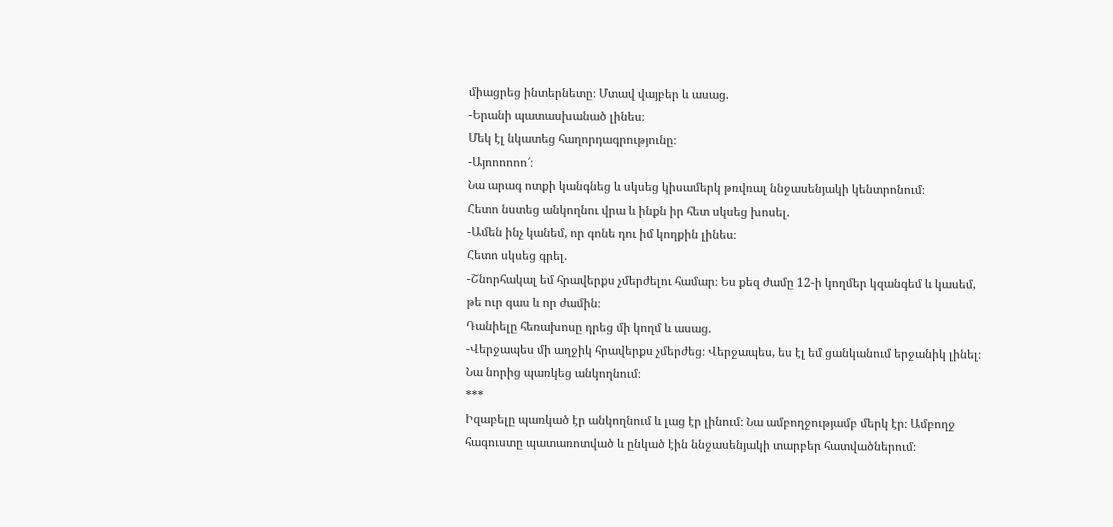միացրեց ինտերնետը։ Մտավ վայբեր և ասաց.
-Երանի պատասխանած լինես։
Մեկ էլ նկատեց հաղորդագրությունը։
-Այոոոոոո՜։
Նա արագ ոտքի կանգնեց և սկսեց կիսամերկ թռվռալ ննջասենյակի կենտրոնում։
Հետո նստեց անկողնու վրա և ինքն իր հետ սկսեց խոսել.
-Ամեն ինչ կանեմ, որ գոնե դու իմ կողքին լինես։
Հետո սկսեց գրել.
-Շնորհակալ եմ հրավերքս չմերժելու համար։ Ես քեզ ժամը 12-ի կողմեր կզանգեմ և կասեմ, թե ուր գաս և որ ժամին։
Դանիելը հեռախոսը դրեց մի կողմ և ասաց.
-Վերջապես մի աղջիկ հրավերքս չմերժեց։ Վերջապես, ես էլ եմ ցանկանում երջանիկ լինել։
Նա նորից պառկեց անկողնում։
***
Իզաբելը պառկած էր անկողնում և լաց էր լինում։ Նա ամբողջությամբ մերկ էր։ Ամբողջ հագուստը պատառոտված և ընկած էին ննջասենյակի տարբեր հատվածներում։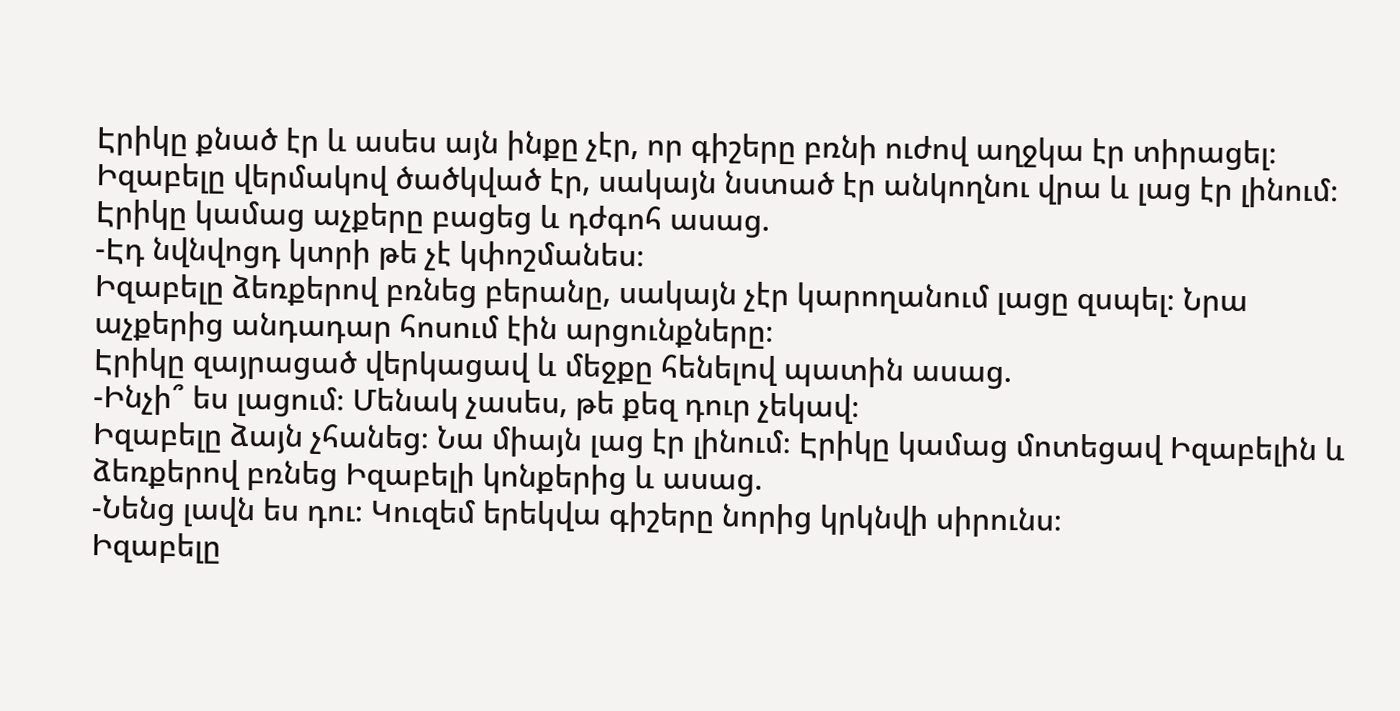Էրիկը քնած էր և ասես այն ինքը չէր, որ գիշերը բռնի ուժով աղջկա էր տիրացել։ Իզաբելը վերմակով ծածկված էր, սակայն նստած էր անկողնու վրա և լաց էր լինում։
Էրիկը կամաց աչքերը բացեց և դժգոհ ասաց.
-Էդ նվնվոցդ կտրի թե չէ կփոշմանես։
Իզաբելը ձեռքերով բռնեց բերանը, սակայն չէր կարողանում լացը զսպել։ Նրա աչքերից անդադար հոսում էին արցունքները։
Էրիկը զայրացած վերկացավ և մեջքը հենելով պատին ասաց.
-Ինչի՞ ես լացում։ Մենակ չասես, թե քեզ դուր չեկավ։
Իզաբելը ձայն չհանեց։ Նա միայն լաց էր լինում։ Էրիկը կամաց մոտեցավ Իզաբելին և ձեռքերով բռնեց Իզաբելի կոնքերից և ասաց.
-Նենց լավն ես դու։ Կուզեմ երեկվա գիշերը նորից կրկնվի սիրունս։
Իզաբելը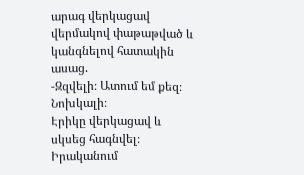արագ վերկացավ վերմակով փաթաթված և կանգնելով հատակին ասաց.
-Զզվելի։ Ատում եմ քեզ։ Նոխկալի։
Էրիկը վերկացավ և սկսեց հագնվել։
Իրականում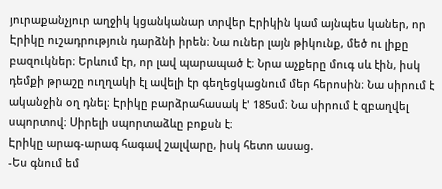յուրաքանչյուր աղջիկ կցանկանար տրվեր Էրիկին կամ այնպես կաներ, որ Էրիկը ուշադրություն դարձնի իրեն։ Նա ուներ լայն թիկունք, մեծ ու լիքը բազուկներ։ Երևում էր, որ լավ պարապած է։ Նրա աչքերը մուգ սև էին, իսկ դեմքի թրաշը ուղղակի էլ ավելի էր գեղեցկացնում մեր հերոսին։ Նա սիրում է ականջին օղ դնել։ Էրիկը բարձրահասակ է' 185սմ։ Նա սիրում է զբաղվել սպորտով։ Սիրելի սպորտաձևը բոքսն է։
Էրիկը արագ-արագ հագավ շալվարը, իսկ հետո ասաց.
-Ես գնում եմ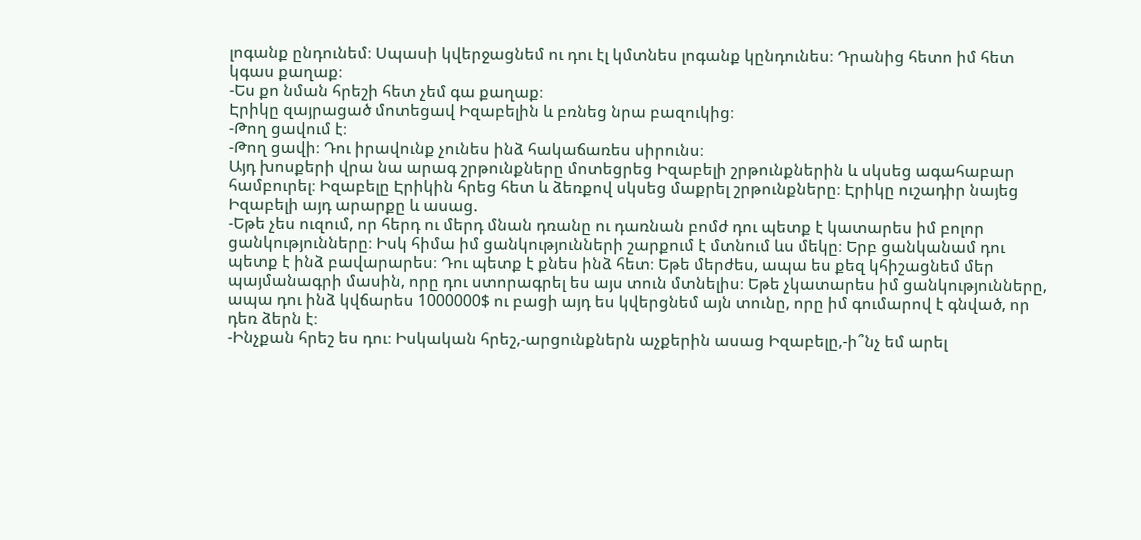լոգանք ընդունեմ։ Սպասի կվերջացնեմ ու դու էլ կմտնես լոգանք կընդունես։ Դրանից հետո իմ հետ կգաս քաղաք։
-Ես քո նման հրեշի հետ չեմ գա քաղաք։
Էրիկը զայրացած մոտեցավ Իզաբելին և բռնեց նրա բազուկից։
-Թող ցավում է։
-Թող ցավի։ Դու իրավունք չունես ինձ հակաճառես սիրունս։
Այդ խոսքերի վրա նա արագ շրթունքները մոտեցրեց Իզաբելի շրթունքներին և սկսեց ագահաբար համբուրել։ Իզաբելը Էրիկին հրեց հետ և ձեռքով սկսեց մաքրել շրթունքները։ Էրիկը ուշադիր նայեց Իզաբելի այդ արարքը և ասաց.
-Եթե չես ուզում, որ հերդ ու մերդ մնան դռանը ու դառնան բոմժ դու պետք է կատարես իմ բոլոր ցանկությունները։ Իսկ հիմա իմ ցանկությունների շարքում է մտնում ևս մեկը։ Երբ ցանկանամ դու պետք է ինձ բավարարես։ Դու պետք է քնես ինձ հետ։ Եթե մերժես, ապա ես քեզ կհիշացնեմ մեր պայմանագրի մասին, որը դու ստորագրել ես այս տուն մտնելիս։ Եթե չկատարես իմ ցանկությունները, ապա դու ինձ կվճարես 1000000$ ու բացի այդ ես կվերցնեմ այն տունը, որը իմ գումարով է գնված, որ դեռ ձերն է։
-Ինչքան հրեշ ես դու։ Իսկական հրեշ,-արցունքներն աչքերին ասաց Իզաբելը,-ի՞նչ եմ արել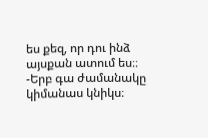ես քեզ, որ դու ինձ այսքան ատում ես։։
-Երբ գա ժամանակը կիմանաս կնիկս։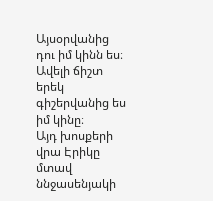Այսօրվանից դու իմ կինն ես։ Ավելի ճիշտ երեկ գիշերվանից ես իմ կինը։
Այդ խոսքերի վրա Էրիկը մտավ ննջասենյակի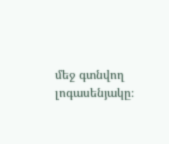մեջ գտնվող լոգասենյակը։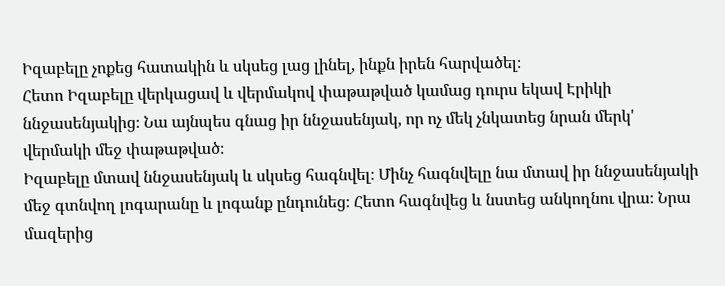Իզաբելը չոքեց հատակին և սկսեց լաց լինել, ինքն իրեն հարվածել։
Հետո Իզաբելը վերկացավ և վերմակով փաթաթված կամաց դուրս եկավ Էրիկի ննջասենյակից։ Նա այնպես գնաց իր ննջասենյակ, որ ոչ մեկ չնկատեց նրան մերկ' վերմակի մեջ փաթաթված։
Իզաբելը մտավ ննջասենյակ և սկսեց հագնվել։ Մինչ հագնվելը նա մտավ իր ննջասենյակի մեջ գտնվող լոգարանը և լոգանք ընդունեց։ Հետո հագնվեց և նստեց անկողնու վրա։ Նրա մազերից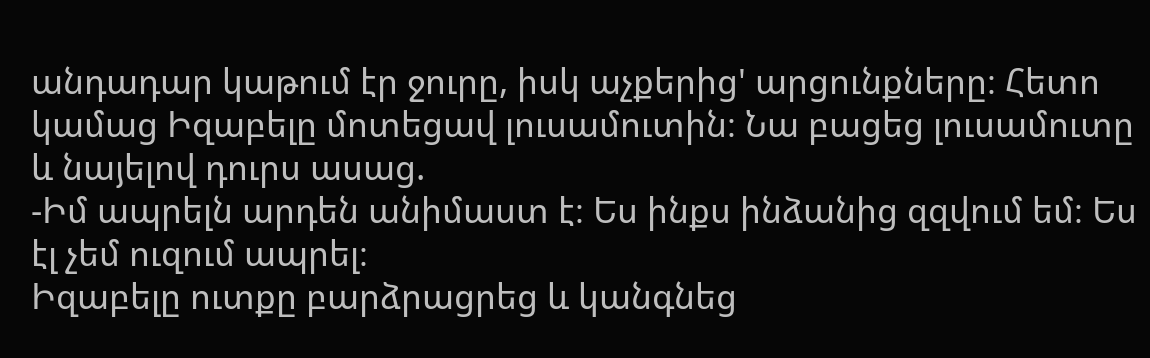անդադար կաթում էր ջուրը, իսկ աչքերից' արցունքները։ Հետո կամաց Իզաբելը մոտեցավ լուսամուտին։ Նա բացեց լուսամուտը և նայելով դուրս ասաց.
-Իմ ապրելն արդեն անիմաստ է։ Ես ինքս ինձանից զզվում եմ։ Ես էլ չեմ ուզում ապրել։
Իզաբելը ուտքը բարձրացրեց և կանգնեց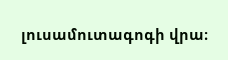լուսամուտագոգի վրա։